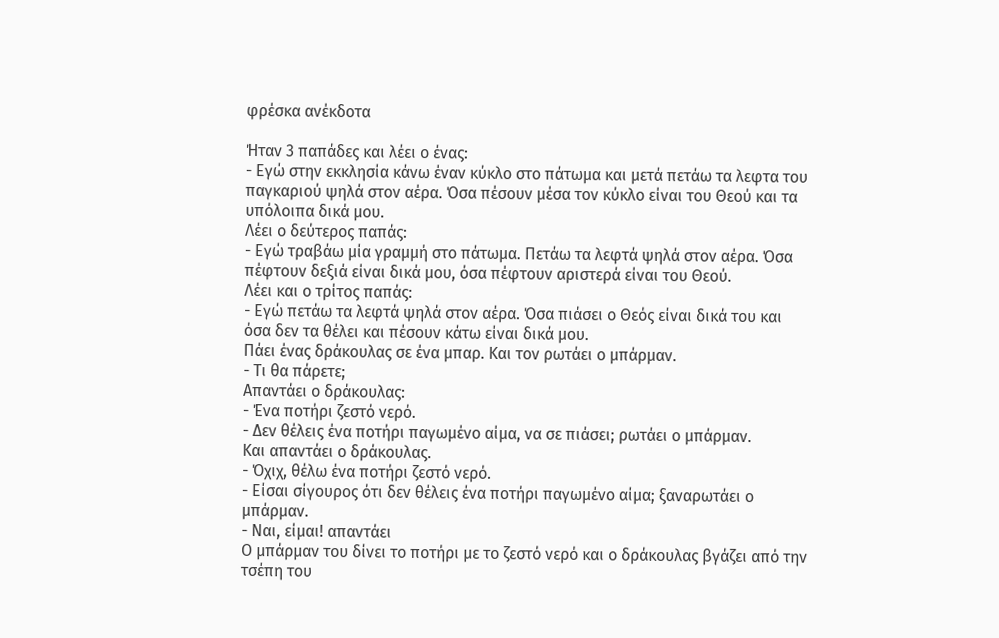φρέσκα ανέκδοτα

Ήταν 3 παπάδες και λέει ο ένας:
- Εγώ στην εκκλησία κάνω έναν κύκλο στο πάτωμα και μετά πετάω τα λεφτα του παγκαριού ψηλά στον αέρα. Όσα πέσουν μέσα τον κύκλο είναι του Θεού και τα υπόλοιπα δικά μου.
Λέει ο δεύτερος παπάς:
- Εγώ τραβάω μία γραμμή στο πάτωμα. Πετάω τα λεφτά ψηλά στον αέρα. Όσα πέφτουν δεξιά είναι δικά μου, όσα πέφτουν αριστερά είναι του Θεού.
Λέει και ο τρίτος παπάς:
- Εγώ πετάω τα λεφτά ψηλά στον αέρα. Όσα πιάσει ο Θεός είναι δικά του και όσα δεν τα θέλει και πέσουν κάτω είναι δικά μου.
Πάει ένας δράκουλας σε ένα μπαρ. Και τον ρωτάει ο μπάρμαν.
- Τι θα πάρετε;
Απαντάει ο δράκουλας:
- Ένα ποτήρι ζεστό νερό.
- Δεν θέλεις ένα ποτήρι παγωμένο αίμα, να σε πιάσει; ρωτάει ο μπάρμαν.
Και απαντάει ο δράκουλας.
- Όχιχ, θέλω ένα ποτήρι ζεστό νερό.
- Είσαι σίγουρος ότι δεν θέλεις ένα ποτήρι παγωμένο αίμα; ξαναρωτάει ο μπάρμαν.
- Ναι, είμαι! απαντάει
Ο μπάρμαν του δίνει το ποτήρι με το ζεστό νερό και ο δράκουλας βγάζει από την τσέπη του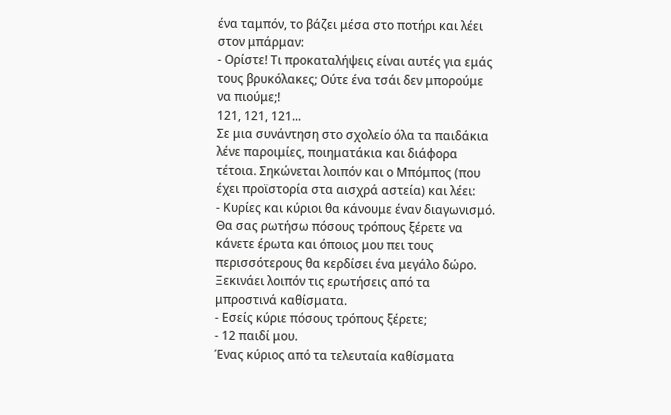ένα ταμπόν, το βάζει μέσα στο ποτήρι και λέει στον μπάρμαν:
- Ορίστε! Τι προκαταλήψεις είναι αυτές για εμάς τους βρυκόλακες; Ούτε ένα τσάι δεν μπορούμε να πιούμε;!
121, 121, 121...
Σε μια συνάντηση στο σχολείο όλα τα παιδάκια λένε παροιμίες, ποιηματάκια και διάφορα τέτοια. Σηκώνεται λοιπόν και ο Μπόμπος (που έχει προϊστορία στα αισχρά αστεία) και λέει:
- Κυρίες και κύριοι θα κάνουμε έναν διαγωνισμό. Θα σας ρωτήσω πόσους τρόπους ξέρετε να κάνετε έρωτα και όποιος μου πει τους περισσότερους θα κερδίσει ένα μεγάλο δώρο.
Ξεκινάει λοιπόν τις ερωτήσεις από τα μπροστινά καθίσματα.
- Εσείς κύριε πόσους τρόπους ξέρετε;
- 12 παιδί μου.
Ένας κύριος από τα τελευταία καθίσματα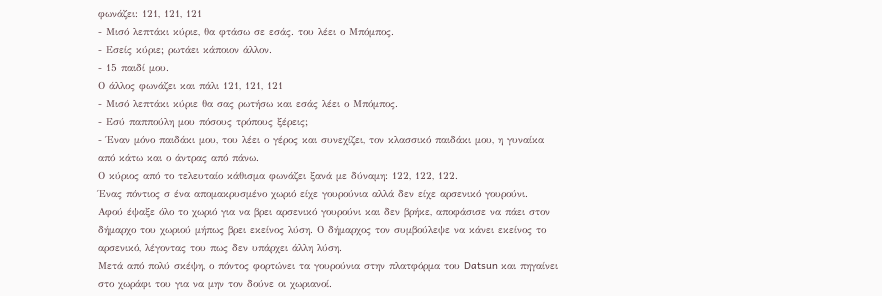φωνάζει: 121, 121, 121
- Μισό λεπτάκι κύριε, θα φτάσω σε εσάς. του λέει ο Μπόμπος.
- Εσείς κύριε; ρωτάει κάποιον άλλον.
- 15 παιδί μου.
Ο άλλος φωνάζει και πάλι 121, 121, 121
- Μισό λεπτάκι κύριε θα σας ρωτήσω και εσάς λέει ο Μπόμπος.
- Εσύ παππούλη μου πόσους τρόπους ξέρεις;
- Έναν μόνο παιδάκι μου, του λέει ο γέρος και συνεχίζει, τον κλασσικό παιδάκι μου, η γυναίκα από κάτω και ο άντρας από πάνω.
Ο κύριος από το τελευταίο κάθισμα φωνάζει ξανά με δύναμη: 122, 122, 122.
Ένας πόντιος σ ένα απομακρυσμένο χωριό είχε γουρούνια αλλά δεν είχε αρσενικό γουρούνι.
Αφού έψαξε όλο το χωριό για να βρει αρσενικό γουρούνι και δεν βρήκε, αποφάσισε να πάει στον δήμαρχο του χωριού μήπως βρει εκείνος λύση. Ο δήμαρχος τον συμβούλεψε να κάνει εκείνος το αρσενικό, λέγοντας του πως δεν υπάρχει άλλη λύση.
Μετά από πολύ σκέψη, ο πόντος φορτώνει τα γουρούνια στην πλατφόρμα του Datsun και πηγαίνει στο χωράφι του για να μην τον δούνε οι χωριανοί.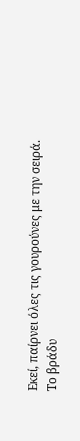Εκεί, παίρνει όλες τις γουρούνες με την σειρά.
Το βράδυ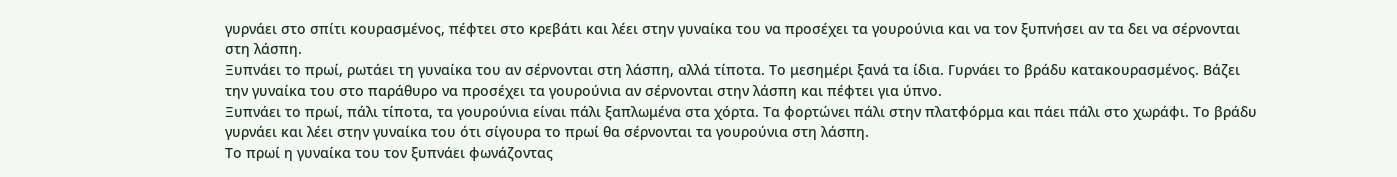γυρνάει στο σπίτι κουρασμένος, πέφτει στο κρεβάτι και λέει στην γυναίκα του να προσέχει τα γουρούνια και να τον ξυπνήσει αν τα δει να σέρνονται στη λάσπη.
Ξυπνάει το πρωί, ρωτάει τη γυναίκα του αν σέρνονται στη λάσπη, αλλά τίποτα. Το μεσημέρι ξανά τα ίδια. Γυρνάει το βράδυ κατακουρασμένος. Βάζει την γυναίκα του στο παράθυρο να προσέχει τα γουρούνια αν σέρνονται στην λάσπη και πέφτει για ύπνο.
Ξυπνάει το πρωί, πάλι τίποτα, τα γουρούνια είναι πάλι ξαπλωμένα στα χόρτα. Τα φορτώνει πάλι στην πλατφόρμα και πάει πάλι στο χωράφι. Το βράδυ γυρνάει και λέει στην γυναίκα του ότι σίγουρα το πρωί θα σέρνονται τα γουρούνια στη λάσπη.
Το πρωί η γυναίκα του τον ξυπνάει φωνάζοντας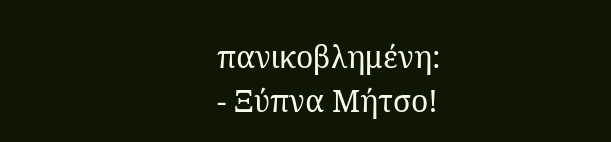πανικοβλημένη:
- Ξύπνα Μήτσο!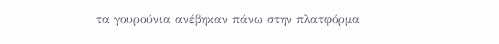τα γουρούνια ανέβηκαν πάνω στην πλατφόρμα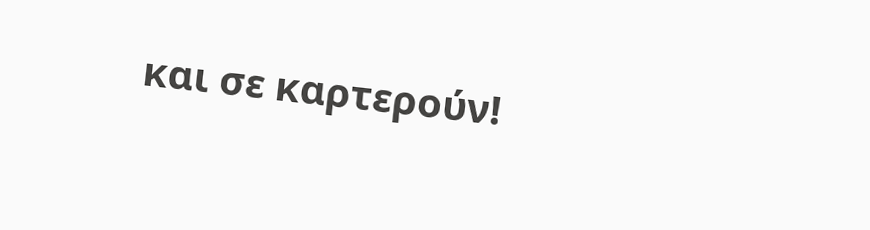και σε καρτερούν!